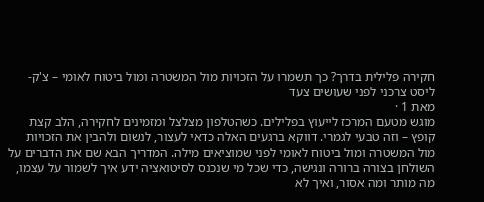חקירה פלילית בדרך? כך תשמרו על הזכויות מול המשטרה ומול ביטוח לאומי – צ'ק-ליסט צרכני לפני שעושים צעד
מאת 1 ·
מוגש מטעם המרכז לייעוץ בפלילים. כשהטלפון מצלצל ומזמינים לחקירה, הלב קצת קופץ – וזה טבעי לגמרי. דווקא ברגעים האלה כדאי לעצור, לנשום ולהבין את הזכויות מול המשטרה ומול ביטוח לאומי לפני שמוציאים מילה. המדריך הבא שם את הדברים על השולחן בצורה ברורה ונגישה, כדי שכל מי שנכנס לסיטואציה ידע איך לשמור על עצמו, מה מותר ומה אסור, ואיך לא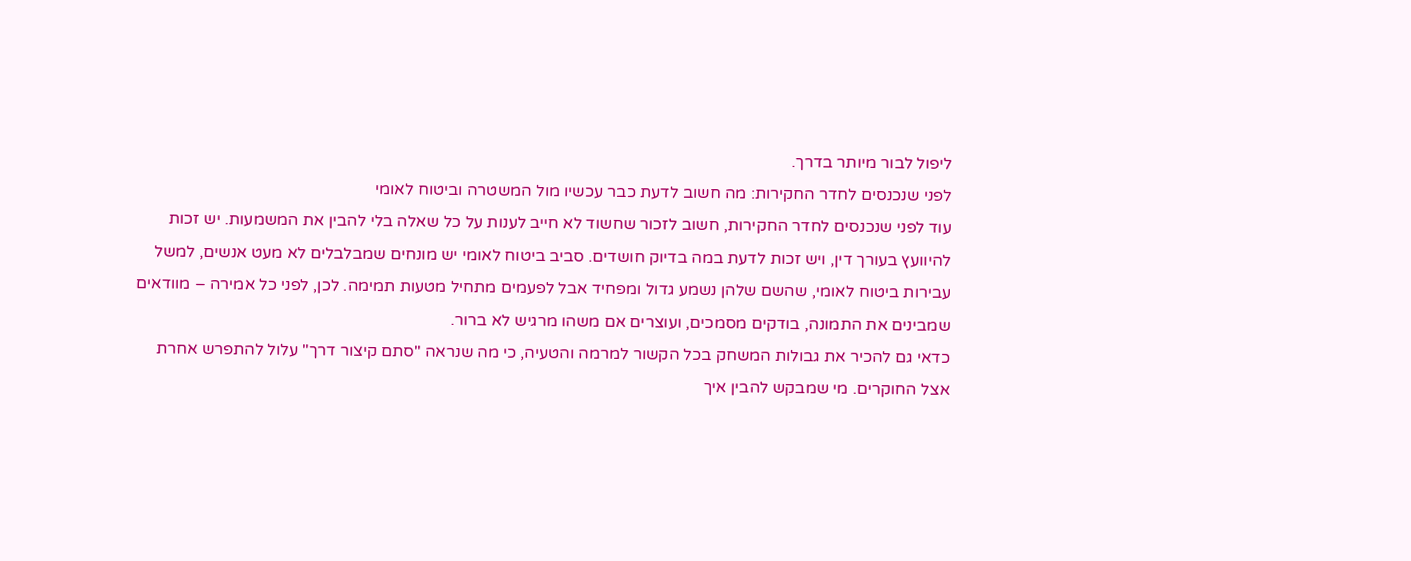ליפול לבור מיותר בדרך.
לפני שנכנסים לחדר החקירות: מה חשוב לדעת כבר עכשיו מול המשטרה וביטוח לאומי
עוד לפני שנכנסים לחדר החקירות, חשוב לזכור שחשוד לא חייב לענות על כל שאלה בלי להבין את המשמעות. יש זכות להיוועץ בעורך דין, ויש זכות לדעת במה בדיוק חושדים. סביב ביטוח לאומי יש מונחים שמבלבלים לא מעט אנשים, למשל עבירות ביטוח לאומי, שהשם שלהן נשמע גדול ומפחיד אבל לפעמים מתחיל מטעות תמימה. לכן, לפני כל אמירה – מוודאים שמבינים את התמונה, בודקים מסמכים, ועוצרים אם משהו מרגיש לא ברור.
כדאי גם להכיר את גבולות המשחק בכל הקשור למרמה והטעיה, כי מה שנראה "סתם קיצור דרך" עלול להתפרש אחרת אצל החוקרים. מי שמבקש להבין איך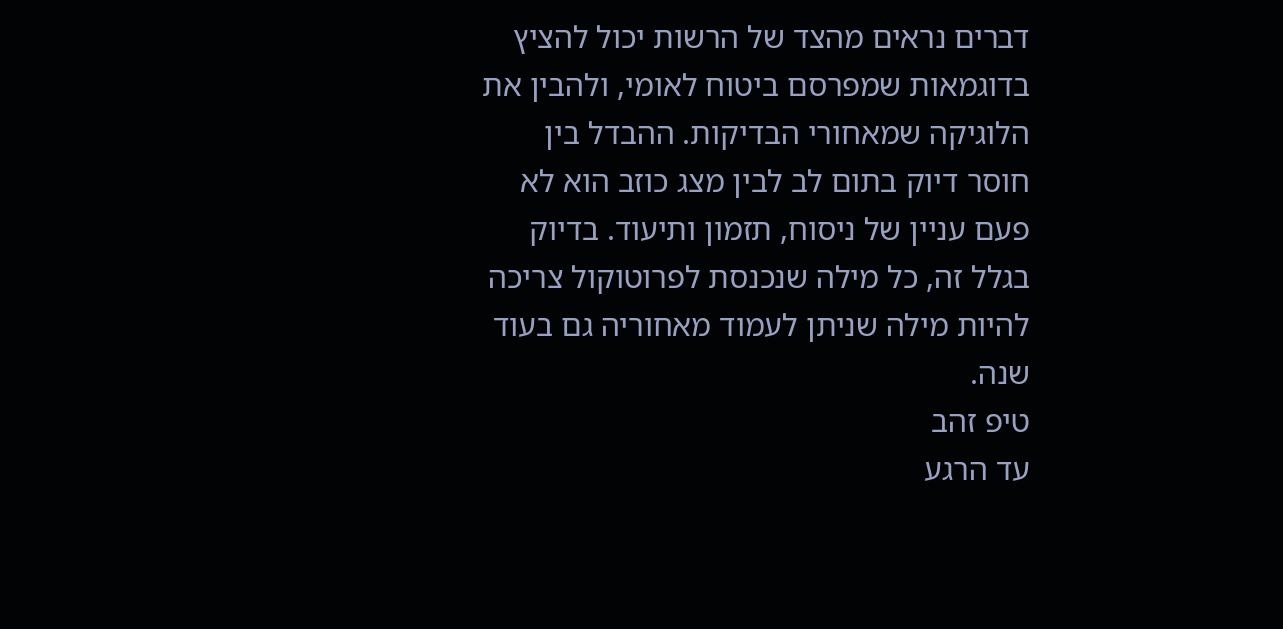דברים נראים מהצד של הרשות יכול להציץ בדוגמאות שמפרסם ביטוח לאומי, ולהבין את הלוגיקה שמאחורי הבדיקות. ההבדל בין חוסר דיוק בתום לב לבין מצג כוזב הוא לא פעם עניין של ניסוח, תזמון ותיעוד. בדיוק בגלל זה, כל מילה שנכנסת לפרוטוקול צריכה להיות מילה שניתן לעמוד מאחוריה גם בעוד שנה.
טיפ זהב
עד הרגע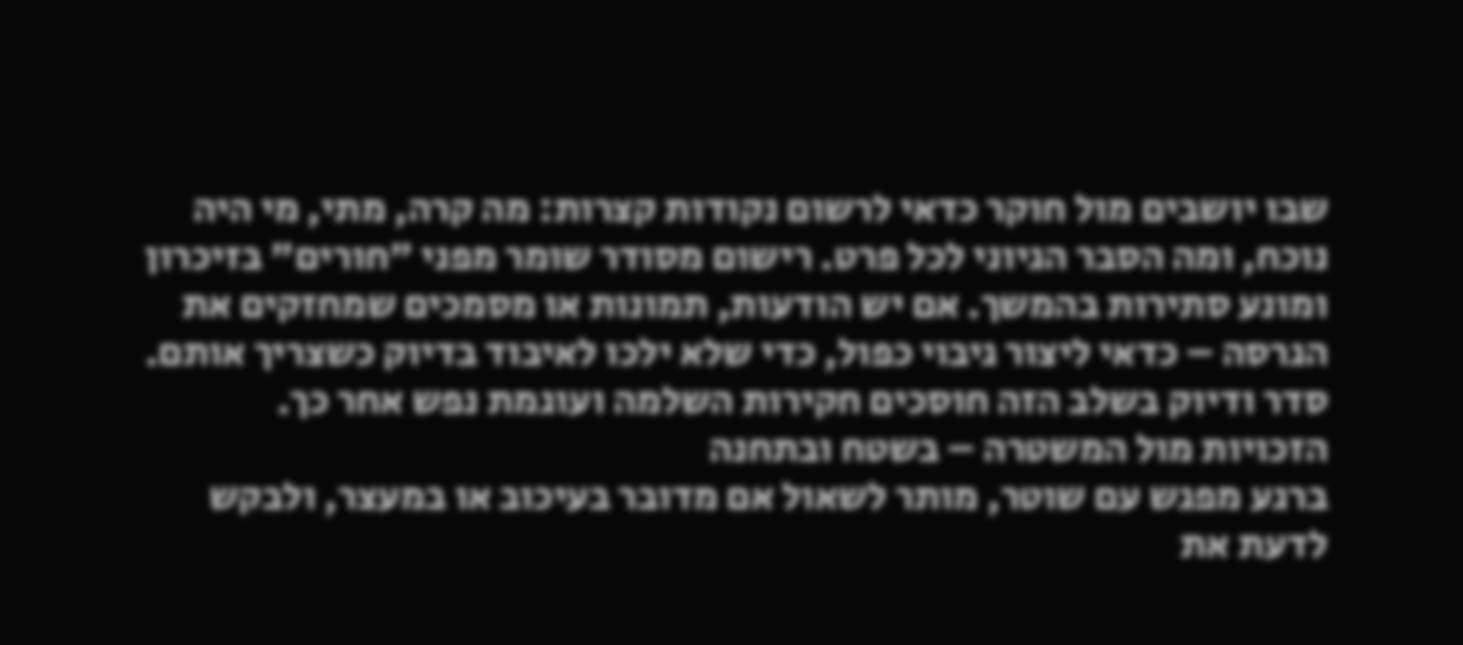שבו יושבים מול חוקר כדאי לרשום נקודות קצרות: מה קרה, מתי, מי היה נוכח, ומה הסבר הגיוני לכל פרט. רישום מסודר שומר מפני "חורים" בזיכרון ומונע סתירות בהמשך. אם יש הודעות, תמונות או מסמכים שמחזקים את הגרסה – כדאי ליצור גיבוי כפול, כדי שלא ילכו לאיבוד בדיוק כשצריך אותם. סדר ודיוק בשלב הזה חוסכים חקירות השלמה ועוגמת נפש אחר כך.
הזכויות מול המשטרה – בשטח ובתחנה
ברגע מפגש עם שוטר, מותר לשאול אם מדובר בעיכוב או במעצר, ולבקש לדעת את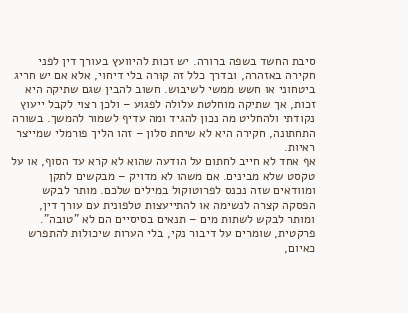סיבת החשד בשפה ברורה. יש זכות להיוועץ בעורך דין לפני חקירה באזהרה, ובדרך כלל זה קורה בלי דיחוי, אלא אם יש חריג ביטחוני או חשש ממשי לשיבוש. חשוב להבין שגם שתיקה היא זכות, אך שתיקה מוחלטת עלולה לפגוע – ולכן רצוי לקבל ייעוץ נקודתי ולהחליט מה נכון להגיד ומה עדיף לשמור להמשך. בשורה התחתונה, חקירה היא לא שיחת סלון – זהו הליך פורמלי שמייצר ראיות.
אף אחד לא חייב לחתום על הודעה שהוא לא קרא עד הסוף, או על טקסט שלא מבינים. אם משהו לא מדויק – מבקשים לתקן ומוודאים שזה נכנס לפרוטוקול במילים שלכם. מותר לבקש הפסקה קצרה לנשימה או להתייעצות טלפונית עם עורך דין, ומותר לבקש לשתות מים – תנאים בסיסיים הם לא "טובה". פרקטית, שומרים על דיבור נקי, בלי הערות שיכולות להתפרש כאיום,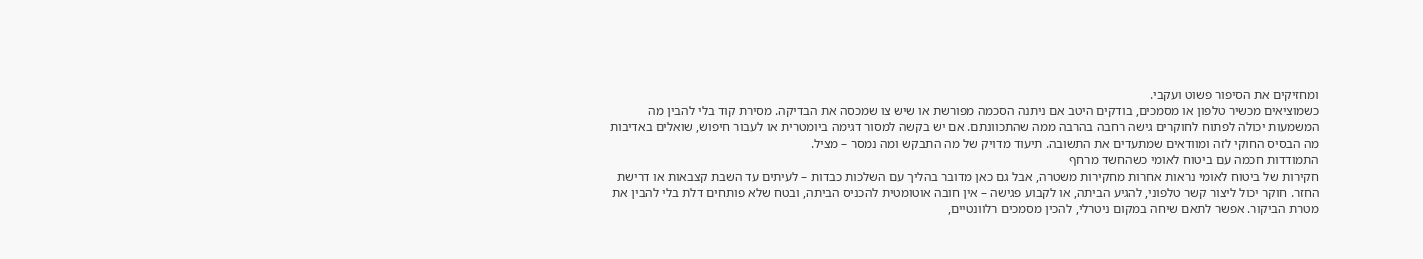ומחזיקים את הסיפור פשוט ועקבי.
כשמוציאים מכשיר טלפון או מסמכים, בודקים היטב אם ניתנה הסכמה מפורשת או שיש צו שמכסה את הבדיקה. מסירת קוד בלי להבין מה המשמעות יכולה לפתוח לחוקרים גישה רחבה בהרבה ממה שהתכוונתם. אם יש בקשה למסור דגימה ביומטרית או לעבור חיפוש, שואלים באדיבות מה הבסיס החוקי לזה ומוודאים שמתעדים את התשובה. תיעוד מדויק של מה התבקש ומה נמסר – מציל.
התמודדות חכמה עם ביטוח לאומי כשהחשד מרחף
חקירות של ביטוח לאומי נראות אחרות מחקירות משטרה, אבל גם כאן מדובר בהליך עם השלכות כבדות – לעיתים עד השבת קצבאות או דרישת החזר. חוקר יכול ליצור קשר טלפוני, להגיע הביתה, או לקבוע פגישה – אין חובה אוטומטית להכניס הביתה, ובטח שלא פותחים דלת בלי להבין את מטרת הביקור. אפשר לתאם שיחה במקום ניטרלי, להכין מסמכים רלוונטיים,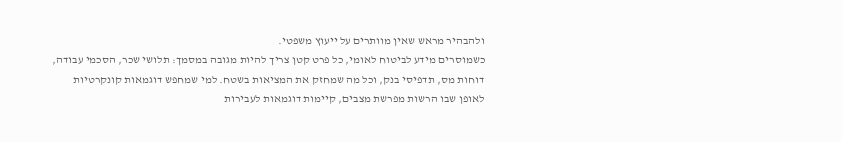ולהבהיר מראש שאין מוותרים על ייעוץ משפטי.
כשמוסרים מידע לביטוח לאומי, כל פרט קטן צריך להיות מגובה במסמך: תלושי שכר, הסכמי עבודה, דוחות מס, תדפיסי בנק, וכל מה שמחזק את המציאות בשטח. למי שמחפש דוגמאות קונקרטיות לאופן שבו הרשות מפרשת מצבים, קיימות דוגמאות לעבירות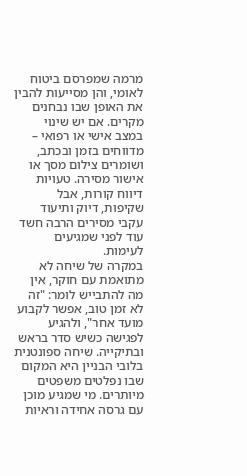מרמה שמפרסם ביטוח לאומי, והן מסייעות להבין את האופן שבו נבחנים מקרים. אם יש שינוי במצב אישי או רפואי – מדווחים בזמן ובכתב, ושומרים צילום מסך או אישור מסירה. טעויות דיווח קורות, אבל שקיפות, דיוק ותיעוד עקבי מסירים הרבה חשד עוד לפני שמגיעים לעימות.
במקרה של שיחה לא מתואמת עם חוקר, אין מה להתבייש לומר: "זה לא זמן טוב, אפשר לקבוע מועד אחר", ולהגיע לפגישה כשיש סדר בראש ובתיקייה. שיחה ספונטנית בלובי הבניין היא המקום שבו נפלטים משפטים מיותרים. מי שמגיע מוכן עם גרסה אחידה וראיות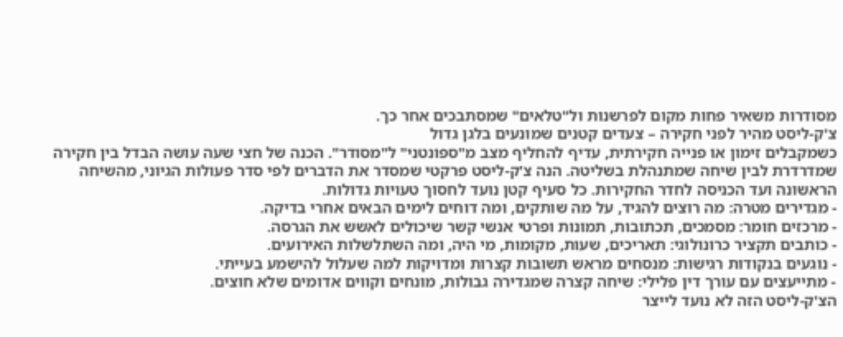מסודרות משאיר פחות מקום לפרשנות ול"טלאים" שמסתבכים אחר כך.
צ'ק-ליסט מהיר לפני חקירה – צעדים קטנים שמונעים בלגן גדול
כשמקבלים זימון או פנייה חקירתית, עדיף להחליף מצב מ"ספונטני" ל"מסודר". הכנה של חצי שעה עושה הבדל בין חקירה שמדרדרת לבין שיחה שמתנהלת בשליטה. הנה צ'ק-ליסט פרקטי שמסדר את הדברים לפי סדר פעולות הגיוני, מהשיחה הראשונה ועד הכניסה לחדר החקירות. כל סעיף קטן נועד לחסוך טעויות גדולות.
- מגדירים מטרה: מה רוצים להגיד, על מה שותקים, ומה דוחים לימים הבאים אחרי בדיקה.
- מרכזים חומר: מסמכים, תכתובות, תמונות ופרטי אנשי קשר שיכולים לאשש את הגרסה.
- כותבים תקציר כרונולוגי: תאריכים, שעות, מקומות, מי היה, ומה השתלשלות האירועים.
- נוגעים בנקודות רגישות: מנסחים מראש תשובות קצרות ומדויקות למה שעלול להישמע בעייתי.
- מתייעצים עם עורך דין פלילי: שיחה קצרה שמגדירה גבולות, מונחים וקווים אדומים שלא חוצים.
הצ'ק-ליסט הזה לא נועד לייצר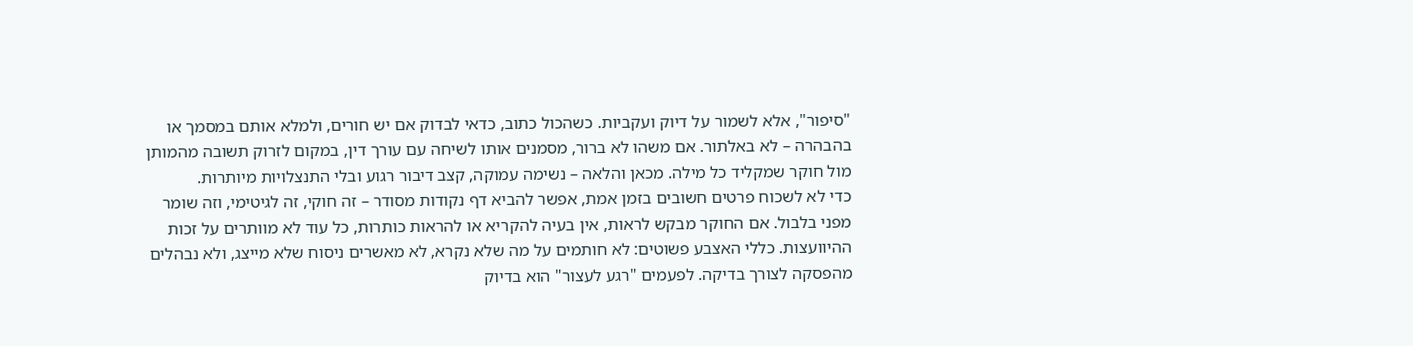"סיפור", אלא לשמור על דיוק ועקביות. כשהכול כתוב, כדאי לבדוק אם יש חורים, ולמלא אותם במסמך או בהבהרה – לא באלתור. אם משהו לא ברור, מסמנים אותו לשיחה עם עורך דין, במקום לזרוק תשובה מהמותן מול חוקר שמקליד כל מילה. מכאן והלאה – נשימה עמוקה, קצב דיבור רגוע ובלי התנצלויות מיותרות.
כדי לא לשכוח פרטים חשובים בזמן אמת, אפשר להביא דף נקודות מסודר – זה חוקי, זה לגיטימי, וזה שומר מפני בלבול. אם החוקר מבקש לראות, אין בעיה להקריא או להראות כותרות, כל עוד לא מוותרים על זכות ההיוועצות. כללי האצבע פשוטים: לא חותמים על מה שלא נקרא, לא מאשרים ניסוח שלא מייצג, ולא נבהלים מהפסקה לצורך בדיקה. לפעמים "רגע לעצור" הוא בדיוק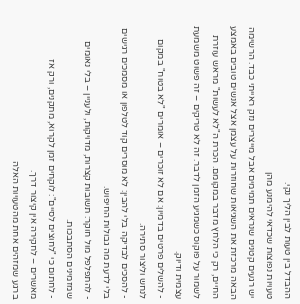ההבדל בין טעות לבין הליך נקי.
טעויות נפוצות שכדאי להימנע מהן
יש רגעים קטנים שנראים תמימים אבל מייצרים נזק ראייתי כבד. הרשימה הבאה מרכזת את השגיאות שחוזרות על עצמן אצל אנשים טובים באמצע החיים, רק כי הלחץ מדבר במקומם. הכרת ה"לא לעשות" מראש עוזרת לשמור על פוקוס כשמגיע הזמן לדבר. זה לא טריקים – זה פשוט משמעת עצמית ודיוק.
- להשלים פרטים בדמיון: אם לא זוכרים – אומרים "לא בטוח" במקום לנחש וליצור סתירה.
- להסכים לבדיקה בלי להבין: לא מוסרים קוד לטלפון או מסמכים רגישים בלי לדעת מה גבולות החיפוש.
- להתפלפל מול חוקר: תשובות קצרות, מדויקות, ולעניין – בלי נאומים שמזמינים הסתבכות.
- לחתום כי "לחוצים לסיים": לוקחים זמן לקרוא, מתקנים, ורק אז מאשרים – לחקירה אין קיצור דרך.
ברגע שמזהים אחת מהטעויות האלה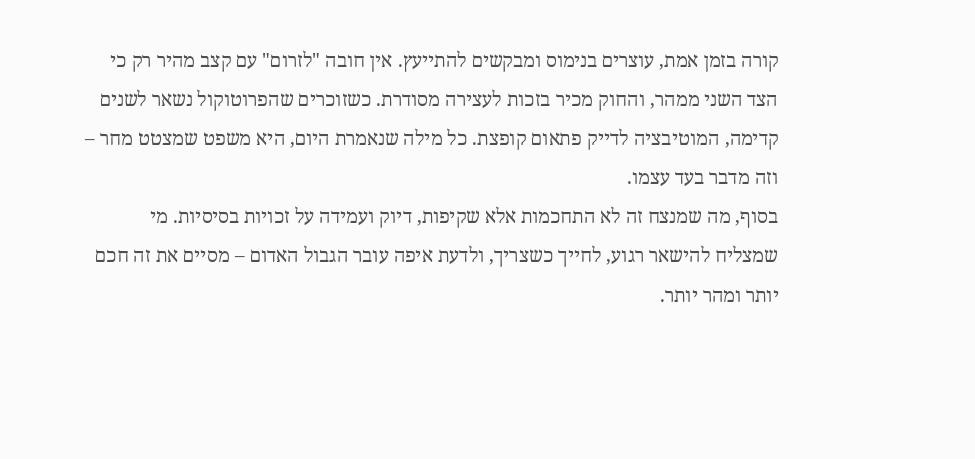קורה בזמן אמת, עוצרים בנימוס ומבקשים להתייעץ. אין חובה "לזרום" עם קצב מהיר רק כי הצד השני ממהר, והחוק מכיר בזכות לעצירה מסודרת. כשזוכרים שהפרוטוקול נשאר לשנים קדימה, המוטיבציה לדייק פתאום קופצת. כל מילה שנאמרת היום, היא משפט שמצטט מחר – וזה מדבר בעד עצמו.
בסוף, מה שמנצח זה לא התחכמות אלא שקיפות, דיוק ועמידה על זכויות בסיסיות. מי שמצליח להישאר רגוע, לחייך כשצריך, ולדעת איפה עובר הגבול האדום – מסיים את זה חכם יותר ומהר יותר.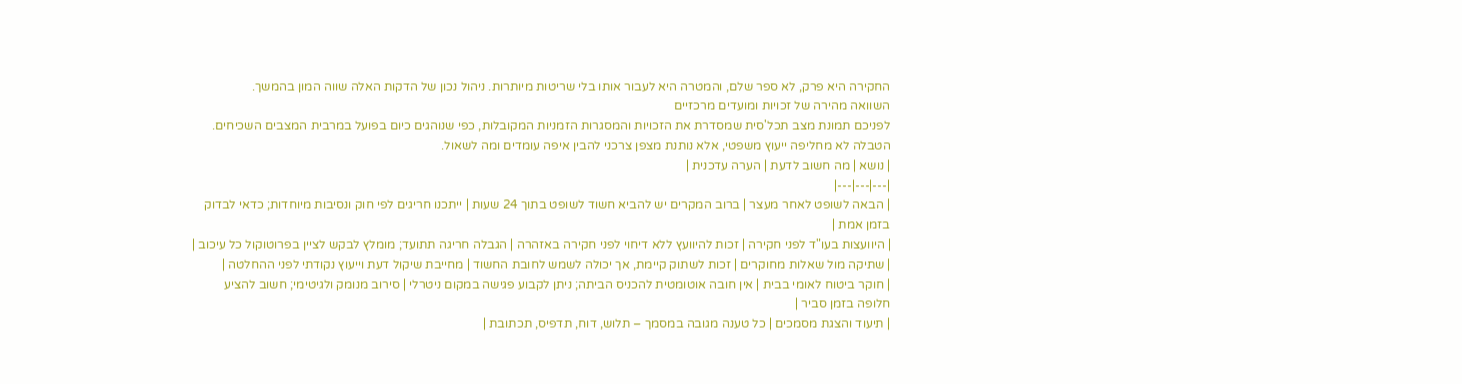החקירה היא פרק, לא ספר שלם, והמטרה היא לעבור אותו בלי שריטות מיותרות. ניהול נכון של הדקות האלה שווה המון בהמשך.
השוואה מהירה של זכויות ומועדים מרכזיים
לפניכם תמונת מצב תכל'סית שמסדרת את הזכויות והמסגרות הזמניות המקובלות, כפי שנוהגים כיום בפועל במרבית המצבים השכיחים. הטבלה לא מחליפה ייעוץ משפטי, אלא נותנת מצפן צרכני להבין איפה עומדים ומה לשאול.
| נושא | מה חשוב לדעת | הערה עדכנית |
|---|---|---|
| הבאה לשופט לאחר מעצר | ברוב המקרים יש להביא חשוד לשופט בתוך 24 שעות | ייתכנו חריגים לפי חוק ונסיבות מיוחדות; כדאי לבדוק בזמן אמת |
| היוועצות בעו"ד לפני חקירה | זכות להיוועץ ללא דיחוי לפני חקירה באזהרה | הגבלה חריגה תתועד; מומלץ לבקש לציין בפרוטוקול כל עיכוב |
| שתיקה מול שאלות מחוקרים | זכות לשתוק קיימת, אך יכולה לשמש לחובת החשוד | מחייבת שיקול דעת וייעוץ נקודתי לפני ההחלטה |
| חוקר ביטוח לאומי בבית | אין חובה אוטומטית להכניס הביתה; ניתן לקבוע פגישה במקום ניטרלי | סירוב מנומק ולגיטימי; חשוב להציע חלופה בזמן סביר |
| תיעוד והצגת מסמכים | כל טענה מגובה במסמך – תלוש, דוח, תדפיס, תכתובת |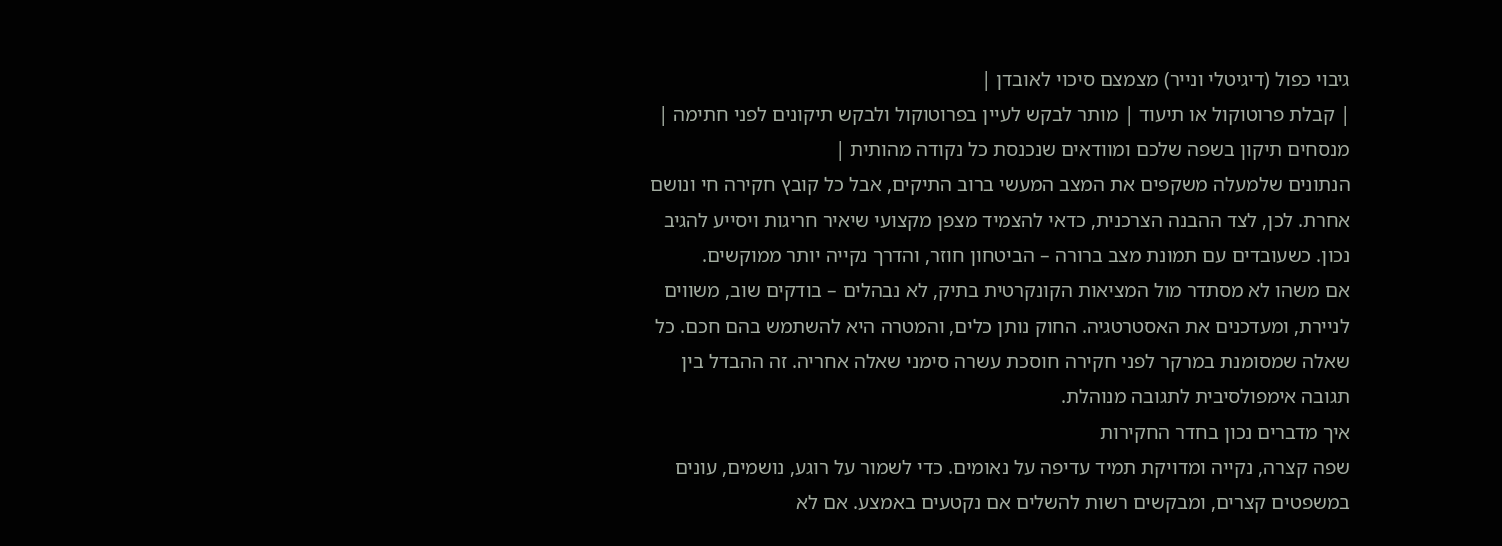גיבוי כפול (דיגיטלי ונייר) מצמצם סיכוי לאובדן |
| קבלת פרוטוקול או תיעוד | מותר לבקש לעיין בפרוטוקול ולבקש תיקונים לפני חתימה | מנסחים תיקון בשפה שלכם ומוודאים שנכנסת כל נקודה מהותית |
הנתונים שלמעלה משקפים את המצב המעשי ברוב התיקים, אבל כל קובץ חקירה חי ונושם אחרת. לכן, לצד ההבנה הצרכנית, כדאי להצמיד מצפן מקצועי שיאיר חריגות ויסייע להגיב נכון. כשעובדים עם תמונת מצב ברורה – הביטחון חוזר, והדרך נקייה יותר ממוקשים.
אם משהו לא מסתדר מול המציאות הקונקרטית בתיק, לא נבהלים – בודקים שוב, משווים לניירת, ומעדכנים את האסטרטגיה. החוק נותן כלים, והמטרה היא להשתמש בהם חכם. כל שאלה שמסומנת במרקר לפני חקירה חוסכת עשרה סימני שאלה אחריה. זה ההבדל בין תגובה אימפולסיבית לתגובה מנוהלת.
איך מדברים נכון בחדר החקירות
שפה קצרה, נקייה ומדויקת תמיד עדיפה על נאומים. כדי לשמור על רוגע, נושמים, עונים במשפטים קצרים, ומבקשים רשות להשלים אם נקטעים באמצע. אם לא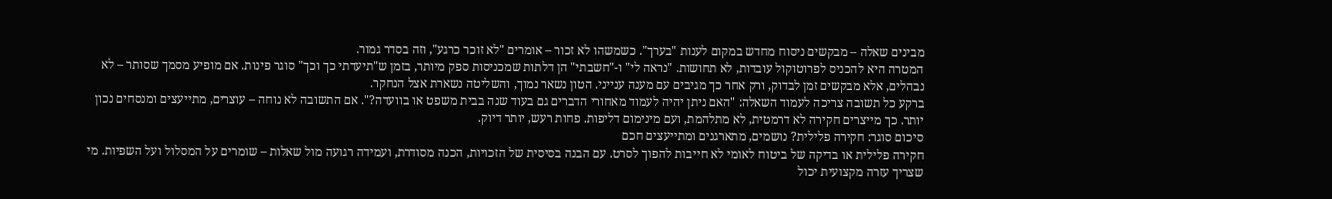מבינים שאלה – מבקשים ניסוח מחדש במקום לענות "בערך". כשמשהו לא זכור – אומרים "לא זוכר כרגע", וזה בסדר גמור.
המטרה היא להכניס לפרוטוקול עובדות, לא תחושות. "נראה לי" ו-"חשבתי" הן דלתות שמכניסות ספק מיותר, בזמן ש"תיעדתי כך וכך" סוגר פינות. אם מופיע מסמך שסותר – לא נבהלים, אלא מבקשים זמן לבדוק, ורק אחר כך מגיבים עם מענה ענייני. הטון נשאר נמוך, והשליטה נשארת אצל הנחקר.
ברקע כל תשובה צריכה לעמוד השאלה: "האם ניתן יהיה לעמוד מאחורי הדברים גם בעוד שנה בבית משפט או בוועדה?". אם התשובה לא נוחה – עוצרים, מתייעצים ומנסחים נכון יותר. כך מייצרים חקירה לא דרמטית, לא מתלהמת, ועם מינימום דליפות. פחות רעש, יותר דיוק.
סיכום סוגר: חקירה פלילית? נושמים, מתארגנים ומתייעצים חכם
חקירה פלילית או בדיקה של ביטוח לאומי לא חייבות להפוך לסרט. עם הבנה בסיסית של הזכויות, הכנה מסודרת, ועמידה רגועה מול שאלות – שומרים על המסלול ועל השפיות. מי שצריך עזרה מקצועית יכול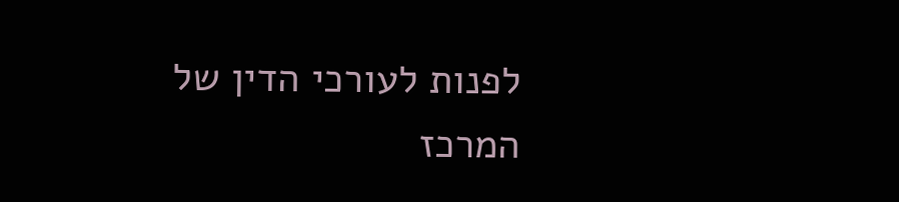לפנות לעורכי הדין של המרכז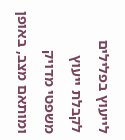לייעוץ בפלילים לקבלת ייעוץ משפטי מדויק ומותאם מצב, באופן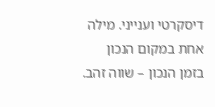דיסקרטי וענייני. מילה אחת במקום הנכון בזמן הנכון – שווה זהב.